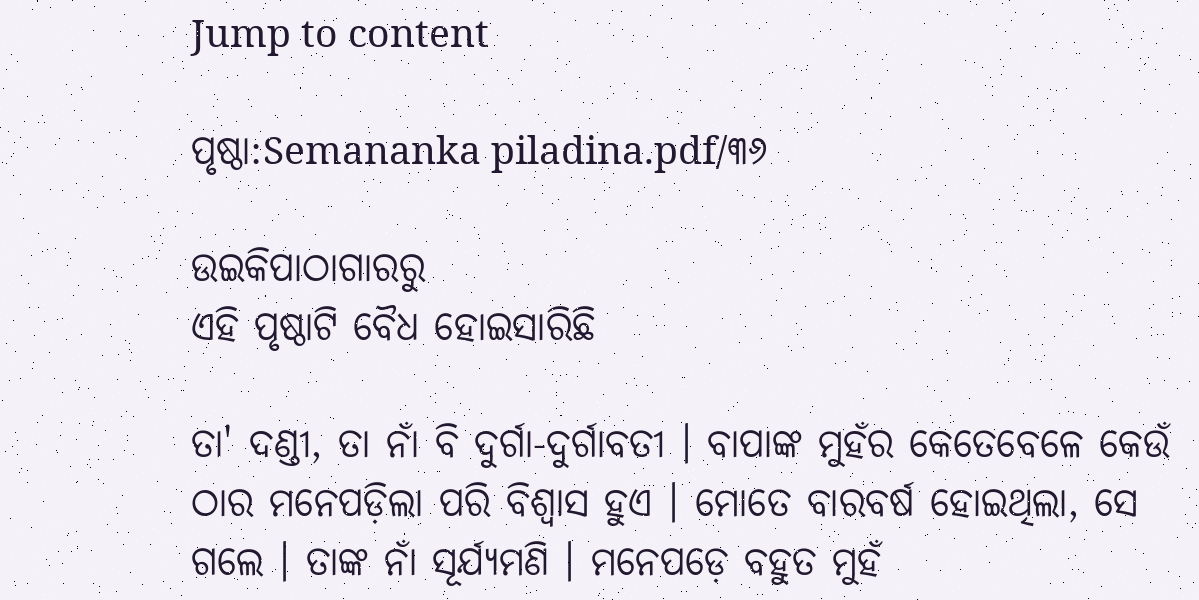Jump to content

ପୃଷ୍ଠା:Semananka piladina.pdf/୩୬

ଉଇକିପାଠାଗାର‌ରୁ
ଏହି ପୃଷ୍ଠାଟି ବୈଧ ହୋଇସାରିଛି

ତା' ଦଣ୍ଡୀ, ତା ନାଁ ବି ଦୁର୍ଗା-ଦୁର୍ଗାବତୀ । ବାପାଙ୍କ ମୁହଁର କେତେବେଳେ କେଉଁ ଠାର ମନେପଡ଼ିଲା ପରି ବିଶ୍ୱାସ ହୁଏ । ମୋତେ ବାରବର୍ଷ ହୋଇଥିଲା, ସେ ଗଲେ । ତାଙ୍କ ନାଁ ସୂର୍ଯ୍ୟମଣି । ମନେପଡ଼େ ବହୁତ ମୁହଁ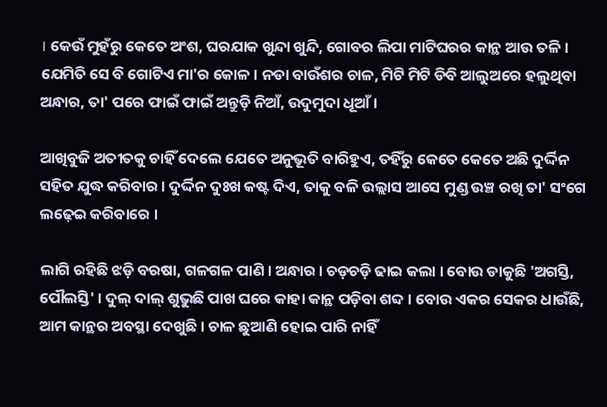। କେଉଁ ମୁହଁରୁ କେତେ ଅଂଶ, ଘରଯାକ ଖୁନ୍ଦା ଖୁନ୍ଦି, ଗୋବର ଲିପା ମାଟିଘରର କାନ୍ଥ ଆଉ ତଳି । ଯେମିତି ସେ ବି ଗୋଟିଏ ମା'ର କୋଳ । ନଡା ବାଉଁଶର ଚାଳ, ମିଟି ମିଟି ଡିବି ଆଲୁଅରେ ହଲୁଥିବା ଅନ୍ଧାର, ତା' ପରେ ଫାଇଁ ଫାଇଁ ଅନ୍ତୁଡ଼ି ନିଆଁ, ଉଦୁମୁଦା ଧୂଆଁ ।

ଆଖିବୁଜି ଅତୀତକୁ ଚାହିଁ ଦେଲେ ଯେତେ ଅନୁଭୂତି ବାରିହୁଏ, ତହିଁରୁ କେତେ କେତେ ଅଛି ଦୁର୍ଦ୍ଦିନ ସହିତ ଯୁଦ୍ଧ କରିବାର । ଦୁର୍ଦ୍ଦିନ ଦୁଃଖ କଷ୍ଟ ଦିଏ, ତାକୁ ବଳି ଉଲ୍ଲାସ ଆସେ ମୁଣ୍ଡ ଉଞ୍ଚ ରଖି ତା' ସଂଗେ ଲଢ଼େଇ କରିବାରେ ।

ଲାଗି ରହିଛି ଝଡ଼ି ବରଷା, ଗଳଗଳ ପାଣି । ଅନ୍ଧାର । ଚଡ଼ଚଡ଼ି ଢାଇ କଲା । ବୋଉ ଡାକୁଛି 'ଅଗସ୍ତି, ପୌଲସ୍ତି' । ଦୁଲ୍‍ ଦାଲ୍‍ ଶୁଭୁଛି ପାଖ ଘରେ କାହା କାନ୍ଥ ପଡ଼ିବା ଶବ୍ଦ । ବୋଉ ଏକର ସେକର ଧାଉଁଛି, ଆମ କାନ୍ଥର ଅବସ୍ଥା ଦେଖୁଛି । ଚାଳ ଛୁଆଣି ହୋଇ ପାରି ନାହିଁ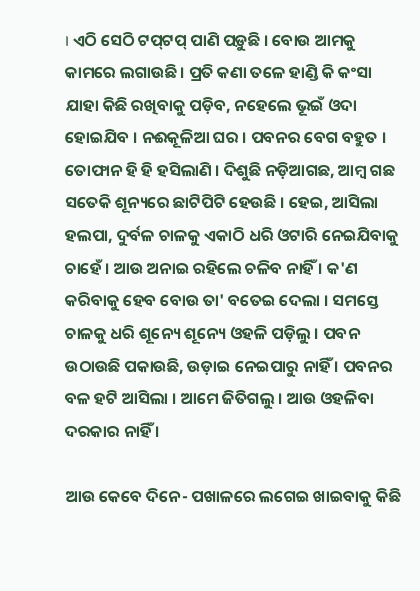। ଏଠି ସେଠି ଟପ୍‍ଟପ୍‍ ପାଣି ପଡ଼ୁଛି । ବୋଉ ଆମକୁ କାମରେ ଲଗାଉଛି । ପ୍ରତି କଣା ତଳେ ହାଣ୍ଡି କି କଂସା ଯାହା କିଛି ରଖିବାକୁ ପଡ଼ିବ, ନହେଲେ ଭୂଇଁ ଓଦା ହୋଇଯିବ । ନଈକୂଳିଆ ଘର । ପବନର ବେଗ ବହୁତ । ତୋଫାନ ହି ହି ହସିଲାଣି । ଦିଶୁଛି ନଡ଼ିଆଗଛ, ଆମ୍ବ ଗଛ ସତେକି ଶୂନ୍ୟରେ ଛାଟିପିଟି ହେଉଛି । ହେଇ, ଆସିଲା ହଲପା, ଦୁର୍ବଳ ଚାଳକୁ ଏକାଠି ଧରି ଓଟାରି ନେଇଯିବାକୁ ଚାହେଁ । ଆଉ ଅନାଇ ରହିଲେ ଚଳିବ ନାହିଁ । କ'ଣ କରିବାକୁ ହେବ ବୋଉ ତା' ବତେଇ ଦେଲା । ସମସ୍ତେ ଚାଳକୁ ଧରି ଶୂନ୍ୟେ ଶୂନ୍ୟେ ଓହଳି ପଡ଼ିଲୁ । ପବନ ଉଠାଉଛି ପକାଉଛି, ଉଡ଼ାଇ ନେଇପାରୁ ନାହିଁ । ପବନର ବଳ ହଟି ଆସିଲା । ଆମେ ଜିତିଗଲୁ । ଆଉ ଓହଳିବା ଦରକାର ନାହିଁ ।

ଆଉ କେବେ ଦିନେ- ପଖାଳରେ ଲଗେଇ ଖାଇବାକୁ କିଛି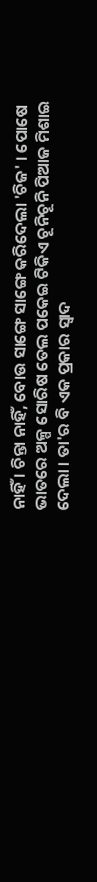ନାହିଁ । ଚିନ୍ତା ନାହିଁ, ବୋଉ ସାଙ୍ଗେ ସାଙ୍ଗେ କରିଦେଲା 'ଚିଜ' । ପୋଷେ ଭାତରେ ଅଳ୍ପ ସୋରିଷ ତେଲ ପକେଇ ଟିକିଏ ଚୂନିଚୂନି ପିଆଜ ମିଶାଇ ଦେଲା । ତା'ର ବି ଏକ ପ୍ରକାର ସ୍ୱାଦ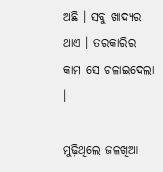ଅଛି । ସବୁ ଖାଦ୍ୟର ଥାଏ । ତରକାରିର କାମ ସେ ଚଳାଇଦେଲା ।

ମୁଢ଼ିଥିଲେ ଜଳଖିଆ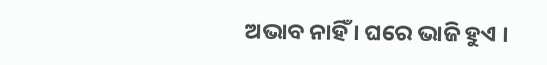ଅଭାବ ନାହିଁ । ଘରେ ଭାଜି ହୁଏ ।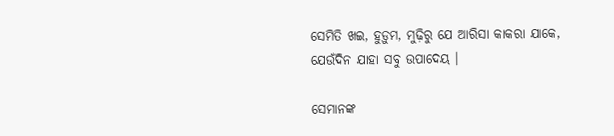ସେମିତି ଖଇ, ହୁଡ଼ୁମ, ମୁଢ଼ିରୁ ଯେ ଆରିସା କାକରା ଯାକେ, ଯେଉଁଦିନ ଯାହା ସବୁ ଉପାଦେୟ ।

ସେମାନଙ୍କ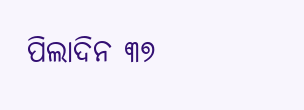ପିଲାଦିନ ୩୭